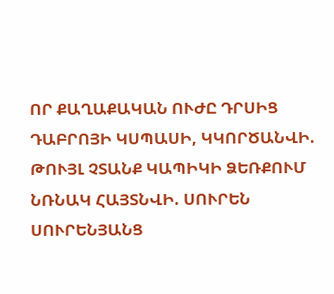ՈՐ ՔԱՂԱՔԱԿԱՆ ՈՒԺԸ ԴՐՍԻՑ ԴԱԲՐՈՅԻ ԿՍՊԱՍԻ, ԿԿՈՐԾԱՆՎԻ. ԹՈՒՅԼ ՉՏԱՆՔ ԿԱՊԻԿԻ ՁԵՌՔՈՒՄ ՆՌՆԱԿ ՀԱՅՏՆՎԻ. ՍՈՒՐԵՆ ՍՈՒՐԵՆՅԱՆՑ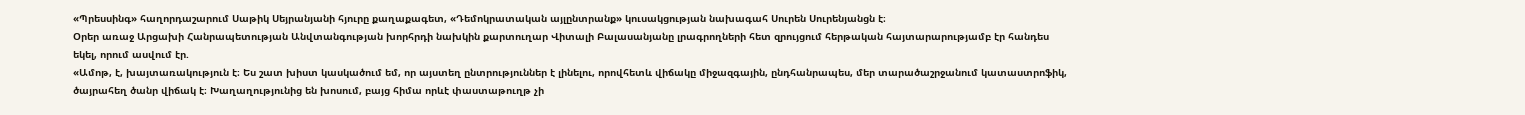«Պրեսսինգ» հաղորդաշարում Սաթիկ Սեյրանյանի հյուրը քաղաքագետ, «Դեմոկրատական այլընտրանք» կուսակցության նախագահ Սուրեն Սուրենյանցն է։
Օրեր առաջ Արցախի Հանրապետության Անվտանգության խորհրդի նախկին քարտուղար Վիտալի Բալասանյանը լրագրողների հետ զրույցում հերթական հայտարարությամբ էր հանդես եկել, որում ասվում էր.
«Ամոթ, է, խայտառակություն է։ Ես շատ խիստ կասկածում եմ, որ այստեղ ընտրություններ է լինելու, որովհետև վիճակը միջազգային, ընդհանրապես, մեր տարածաշրջանում կատաստրոֆիկ, ծայրահեղ ծանր վիճակ է։ Խաղաղությունից են խոսում, բայց հիմա որևէ փաստաթուղթ չի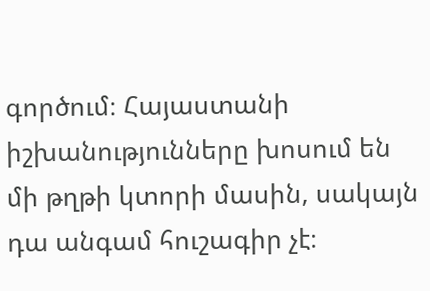գործում։ Հայաստանի իշխանությունները խոսում են մի թղթի կտորի մասին, սակայն դա անգամ հուշագիր չէ։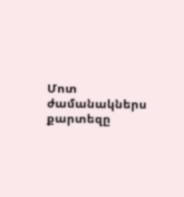Մոտ ժամանակներս քարտեզը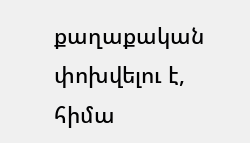քաղաքական փոխվելու է, հիմա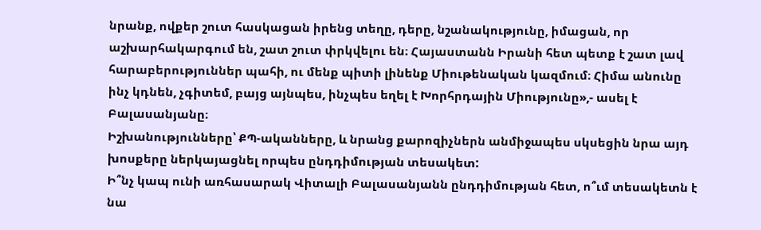նրանք, ովքեր շուտ հասկացան իրենց տեղը, դերը, նշանակությունը, իմացան, որ աշխարհակարգում են, շատ շուտ փրկվելու են։ Հայաստանն Իրանի հետ պետք է շատ լավ հարաբերություններ պահի, ու մենք պիտի լինենք Միութենական կազմում։ Հիմա անունը ինչ կդնեն, չգիտեմ, բայց այնպես, ինչպես եղել է Խորհրդային Միությունը»,- ասել է Բալասանյանը։
Իշխանությունները՝ ՔՊ-ականները, և նրանց քարոզիչներն անմիջապես սկսեցին նրա այդ խոսքերը ներկայացնել որպես ընդդիմության տեսակետ:
Ի՞նչ կապ ունի առհասարակ Վիտալի Բալասանյանն ընդդիմության հետ, ո՞ւմ տեսակետն է նա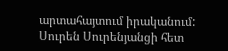արտահայտում իրականում:
Սուրեն Սուրենյանցի հետ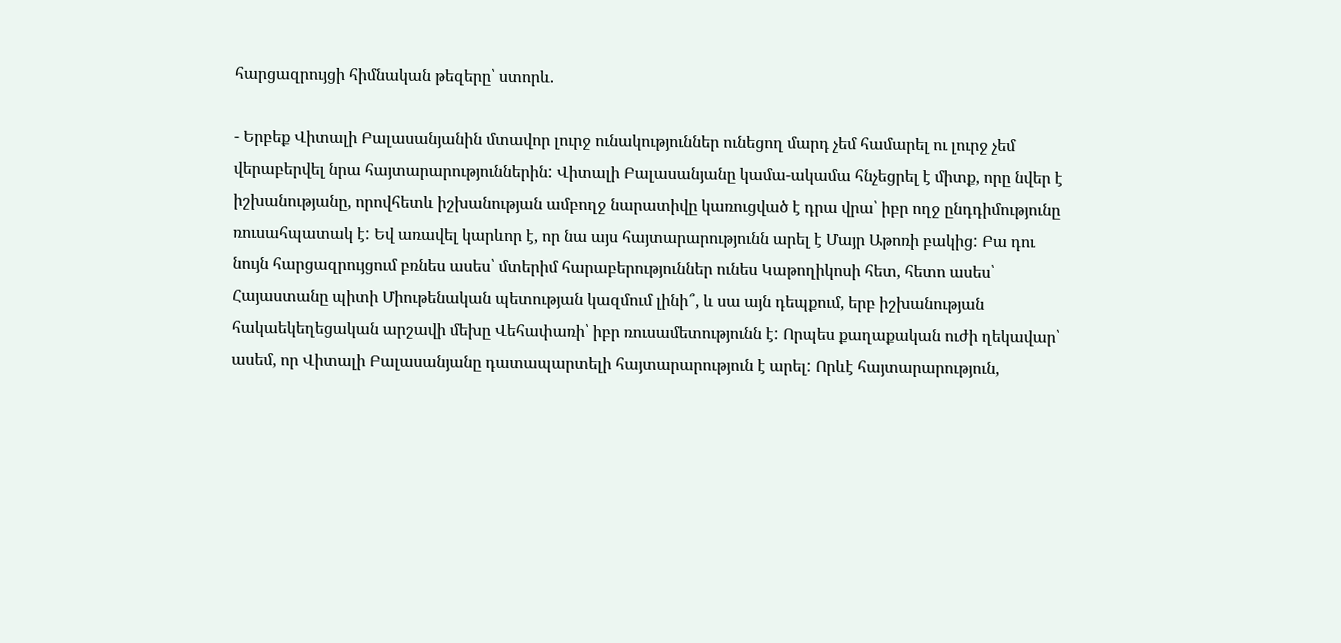հարցազրույցի հիմնական թեզերը՝ ստորև.

- Երբեք Վիտալի Բալասանյանին մտավոր լուրջ ունակություններ ունեցող մարդ չեմ համարել ու լուրջ չեմ վերաբերվել նրա հայտարարություններին: Վիտալի Բալասանյանը կամա-ակամա հնչեցրել է միտք, որը նվեր է իշխանությանը, որովհետև իշխանության ամբողջ նարատիվը կառուցված է դրա վրա՝ իբր ողջ ընդդիմությունը ռուսահպատակ է: Եվ առավել կարևոր է, որ նա այս հայտարարությունն արել է Մայր Աթոռի բակից: Բա դու նույն հարցազրույցում բռնես ասես՝ մտերիմ հարաբերություններ ունես Կաթողիկոսի հետ, հետո ասես՝ Հայաստանը պիտի Միութենական պետության կազմում լինի՞, և սա այն դեպքում, երբ իշխանության հակաեկեղեցական արշավի մեխը Վեհափառի՝ իբր ռուսամետությունն է: Որպես քաղաքական ուժի ղեկավար՝ ասեմ, որ Վիտալի Բալասանյանը դատապարտելի հայտարարություն է արել: Որևէ հայտարարություն,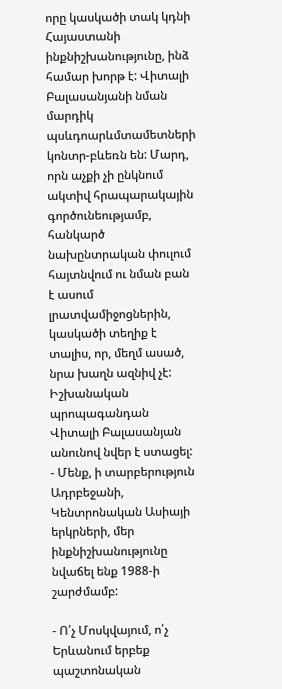որը կասկածի տակ կդնի Հայաստանի ինքնիշխանությունը, ինձ համար խորթ է: Վիտալի Բալասանյանի նման մարդիկ պսևդոարևմտամետների կոնտր-բևեռն են: Մարդ, որն աչքի չի ընկնում ակտիվ հրապարակային գործունեությամբ, հանկարծ նախընտրական փուլում հայտնվում ու նման բան է ասում լրատվամիջոցներին, կասկածի տեղիք է տալիս, որ, մեղմ ասած, նրա խաղն ազնիվ չէ:
Իշխանական պրոպագանդան Վիտալի Բալասանյան անունով նվեր է ստացել:
- Մենք, ի տարբերություն Ադրբեջանի, Կենտրոնական Ասիայի երկրների, մեր ինքնիշխանությունը նվաճել ենք 1988-ի շարժմամբ:

- Ո՛չ Մոսկվայում, ո՛չ Երևանում երբեք պաշտոնական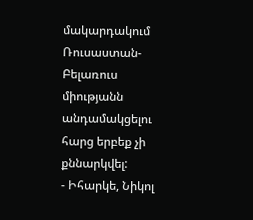մակարդակում Ռուսաստան-Բելառուս միությանն անդամակցելու հարց երբեք չի քննարկվել:
- Իհարկե, Նիկոլ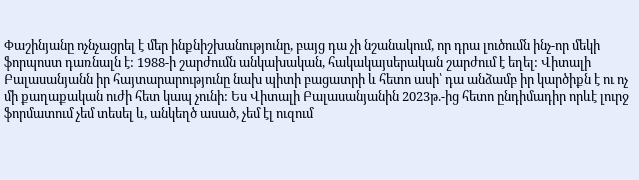Փաշինյանը ոչնչացրել է մեր ինքնիշխանությունը, բայց դա չի նշանակում, որ դրա լուծումն ինչ-որ մեկի ֆորպոստ դառնալն է: 1988-ի շարժումն անկախական, հակակայսերական շարժում է եղել: Վիտալի Բալասանյանն իր հայտարարությունը նախ պիտի բացատրի և հետո ասի՝ դա անձամբ իր կարծիքն է ու ոչ մի քաղաքական ուժի հետ կապ չունի: Ես Վիտալի Բալասանյանին 2023թ.-ից հետո ընդիմադիր որևէ լուրջ ֆորմատում չեմ տեսել և, անկեղծ ասած, չեմ էլ ուզում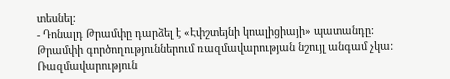տեսնել:
- Դոնալդ Թրամփը դարձել է «Էփշտեյնի կոալիցիայի» պատանդը: Թրամփի գործողություններում ռազմավարության նշույլ անգամ չկա: Ռազմավարություն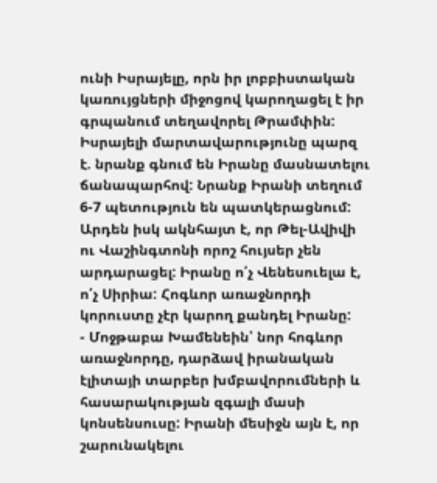ունի Իսրայելը, որն իր լոբբիստական կառույցների միջոցով կարողացել է իր գրպանում տեղավորել Թրամփին: Իսրայելի մարտավարությունը պարզ է. նրանք գնում են Իրանը մասնատելու ճանապարհով: Նրանք Իրանի տեղում 6-7 պետություն են պատկերացնում: Արդեն իսկ ակնհայտ է, որ Թել-Ավիվի ու Վաշինգտոնի որոշ հույսեր չեն արդարացել: Իրանը ո՛չ Վենեսուելա է, ո՛չ Սիրիա: Հոգևոր առաջնորդի կորուստը չէր կարող քանդել Իրանը:
- Մոջթաբա Խամենեին՝ նոր հոգևոր առաջնորդը, դարձավ իրանական էլիտայի տարբեր խմբավորումների և հասարակության զգալի մասի կոնսենսուսը: Իրանի մեսիջն այն է, որ շարունակելու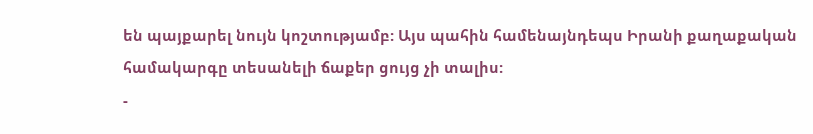են պայքարել նույն կոշտությամբ: Այս պահին համենայնդեպս Իրանի քաղաքական համակարգը տեսանելի ճաքեր ցույց չի տալիս:
-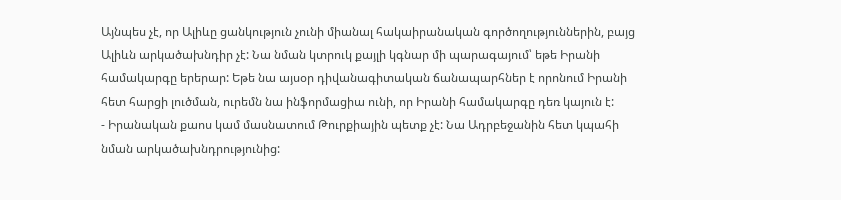Այնպես չէ, որ Ալիևը ցանկություն չունի միանալ հակաիրանական գործողություններին, բայց Ալիևն արկածախնդիր չէ: Նա նման կտրուկ քայլի կգնար մի պարագայում՝ եթե Իրանի համակարգը երերար: Եթե նա այսօր դիվանագիտական ճանապարհներ է որոնում Իրանի հետ հարցի լուծման, ուրեմն նա ինֆորմացիա ունի, որ Իրանի համակարգը դեռ կայուն է:
- Իրանական քաոս կամ մասնատում Թուրքիային պետք չէ: Նա Ադրբեջանին հետ կպահի նման արկածախնդրությունից: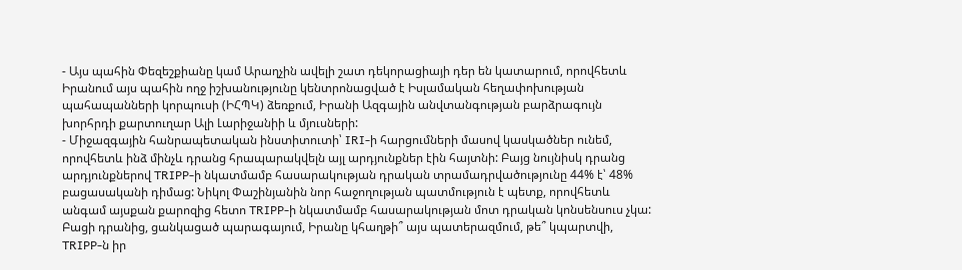- Այս պահին Փեզեշքիանը կամ Արաղչին ավելի շատ դեկորացիայի դեր են կատարում, որովհետև Իրանում այս պահին ողջ իշխանությունը կենտրոնացված է Իսլամական հեղափոխության պահապանների կորպուսի (ԻՀՊԿ) ձեռքում, Իրանի Ազգային անվտանգության բարձրագույն խորհրդի քարտուղար Ալի Լարիջանիի և մյուսների:
- Միջազգային հանրապետական ինստիտուտի՝ IRI-ի հարցումների մասով կասկածներ ունեմ, որովհետև ինձ մինչև դրանց հրապարակվելն այլ արդյունքներ էին հայտնի: Բայց նույնիսկ դրանց արդյունքներով TRIPP-ի նկատմամբ հասարակության դրական տրամադրվածությունը 44% է՝ 48% բացասականի դիմաց: Նիկոլ Փաշինյանին նոր հաջողության պատմություն է պետք, որովհետև անգամ այսքան քարոզից հետո TRIPP-ի նկատմամբ հասարակության մոտ դրական կոնսենսուս չկա:
Բացի դրանից, ցանկացած պարագայում, Իրանը կհաղթի՞ այս պատերազմում, թե՞ կպարտվի, TRIPP-ն իր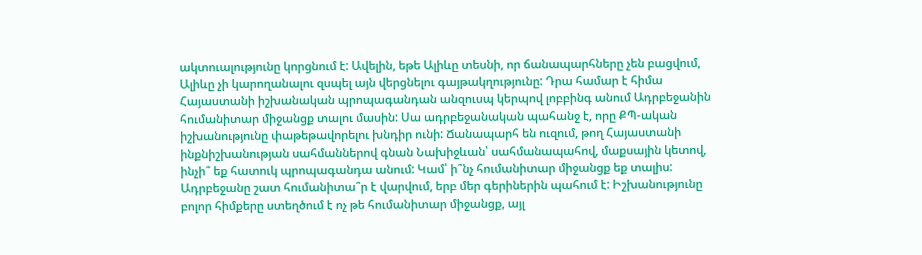ակտուալությունը կորցնում է: Ավելին, եթե Ալիևը տեսնի, որ ճանապարհները չեն բացվում, Ալիևը չի կարողանալու զսպել այն վերցնելու գայթակղությունը: Դրա համար է հիմա Հայաստանի իշխանական պրոպագանդան անզուսպ կերպով լոբբինգ անում Ադրբեջանին հումանիտար միջանցք տալու մասին: Սա ադրբեջանական պահանջ է, որը ՔՊ-ական իշխանությունը փաթեթավորելու խնդիր ունի: Ճանապարհ են ուզում, թող Հայաստանի ինքնիշխանության սահմաններով գնան Նախիջևան՝ սահմանապահով, մաքսային կետով, ինչի՞ եք հատուկ պրոպագանդա անում: Կամ՝ ի՞նչ հումանիտար միջանցք եք տալիս: Ադրբեջանը շատ հումանիտա՞ր է վարվում, երբ մեր գերիներին պահում է: Իշխանությունը բոլոր հիմքերը ստեղծում է ոչ թե հումանիտար միջանցք, այլ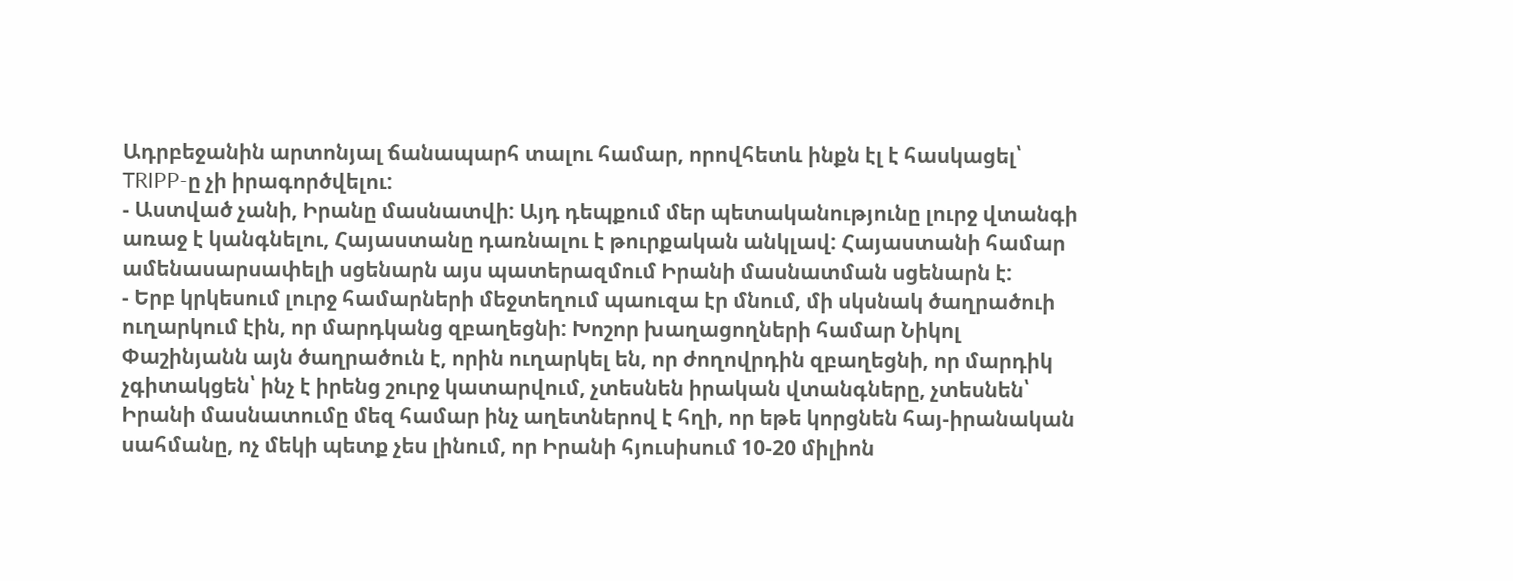Ադրբեջանին արտոնյալ ճանապարհ տալու համար, որովհետև ինքն էլ է հասկացել՝ TRIPP-ը չի իրագործվելու:
- Աստված չանի, Իրանը մասնատվի: Այդ դեպքում մեր պետականությունը լուրջ վտանգի առաջ է կանգնելու, Հայաստանը դառնալու է թուրքական անկլավ: Հայաստանի համար ամենասարսափելի սցենարն այս պատերազմում Իրանի մասնատման սցենարն է:
- Երբ կրկեսում լուրջ համարների մեջտեղում պաուզա էր մնում, մի սկսնակ ծաղրածուի ուղարկում էին, որ մարդկանց զբաղեցնի: Խոշոր խաղացողների համար Նիկոլ Փաշինյանն այն ծաղրածուն է, որին ուղարկել են, որ ժողովրդին զբաղեցնի, որ մարդիկ չգիտակցեն՝ ինչ է իրենց շուրջ կատարվում, չտեսնեն իրական վտանգները, չտեսնեն՝ Իրանի մասնատումը մեզ համար ինչ աղետներով է հղի, որ եթե կորցնեն հայ-իրանական սահմանը, ոչ մեկի պետք չես լինում, որ Իրանի հյուսիսում 10-20 միլիոն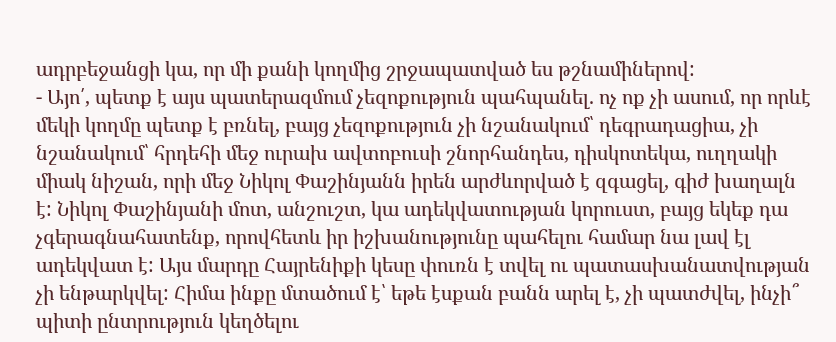ադրբեջանցի կա, որ մի քանի կողմից շրջապատված ես թշնամիներով:
- Այո՛, պետք է այս պատերազմում չեզոքություն պահպանել. ոչ ոք չի ասում, որ որևէ մեկի կողմը պետք է բռնել, բայց չեզոքություն չի նշանակում՝ դեգրադացիա, չի նշանակում՝ հրդեհի մեջ ուրախ ավտոբուսի շնորհանդես, դիսկոտեկա, ուղղակի միակ նիշան, որի մեջ Նիկոլ Փաշինյանն իրեն արժևորված է զգացել, գիժ խաղալն է: Նիկոլ Փաշինյանի մոտ, անշուշտ, կա ադեկվատության կորուստ, բայց եկեք դա չգերագնահատենք, որովհետև իր իշխանությունը պահելու համար նա լավ էլ ադեկվատ է: Այս մարդը Հայրենիքի կեսը փուռն է տվել ու պատասխանատվության չի ենթարկվել: Հիմա ինքը մտածում է՝ եթե էսքան բանն արել է, չի պատժվել, ինչի՞ պիտի ընտրություն կեղծելու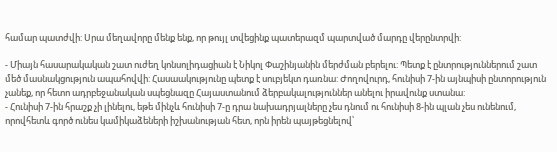համար պատժվի: Սրա մեղավորը մենք ենք, որ թույլ տվեցինք պատերազմ պարտված մարդը վերընտրվի:

- Միայն հասարակական շատ ուժեղ կոնսոլիդացիան է Նիկոլ Փաշինյանին մերժման բերելու: Պետք է ընտրություններում շատ մեծ մասնակցություն ապահովվի: Հասաակությունը պետք է սուբյեկտ դառնա: Ժողովուրդ, հունիսի 7-ին այնպիսի ընտորություն չանեք, որ հետո ադրբեջանական սպեցնազը Հայաստանում ձերբակալություններ անելու իրավունք ստանա:
- Հունիսի 7-ին հրաշք չի լինելու, եթե մինչև հունիսի 7-ը դրա նախադրյալները չես դնում ու հունիսի 8-ին պլան չես ունենում, որովհետև գործ ունես կամիկաձեների իշխանության հետ, որն իրեն պայթեցնելով՝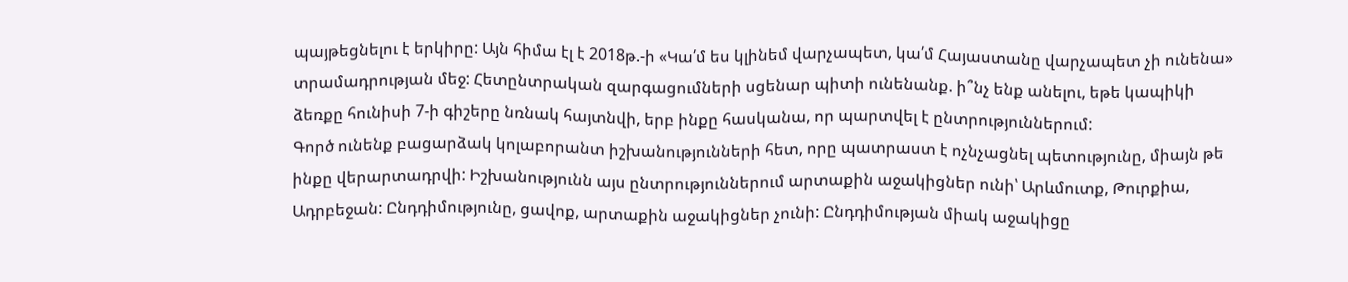պայթեցնելու է երկիրը: Այն հիմա էլ է 2018թ.-ի «Կա՛մ ես կլինեմ վարչապետ, կա՛մ Հայաստանը վարչապետ չի ունենա» տրամադրության մեջ: Հետընտրական զարգացումների սցենար պիտի ունենանք. ի՞նչ ենք անելու, եթե կապիկի ձեռքը հունիսի 7-ի գիշերը նռնակ հայտնվի, երբ ինքը հասկանա, որ պարտվել է ընտրություններում:
Գործ ունենք բացարձակ կոլաբորանտ իշխանությունների հետ, որը պատրաստ է ոչնչացնել պետությունը, միայն թե ինքը վերարտադրվի: Իշխանությունն այս ընտրություններում արտաքին աջակիցներ ունի՝ Արևմուտք, Թուրքիա, Ադրբեջան: Ընդդիմությունը, ցավոք, արտաքին աջակիցներ չունի: Ընդդիմության միակ աջակիցը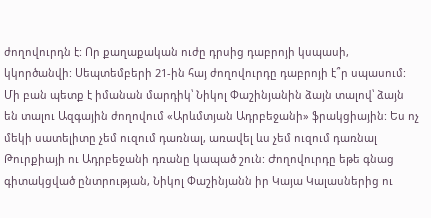ժողովուրդն է: Որ քաղաքական ուժը դրսից դաբրոյի կսպասի, կկործանվի: Սեպտեմբերի 21-ին հայ ժողովուրդը դաբրոյի է՞ր սպասում: Մի բան պետք է իմանան մարդիկ՝ Նիկոլ Փաշինյանին ձայն տալով՝ ձայն են տալու Ազգային ժողովում «Արևմտյան Ադրբեջանի» ֆրակցիային: Ես ոչ մեկի սատելիտը չեմ ուզում դառնալ, առավել ևս չեմ ուզում դառնալ Թուրքիայի ու Ադրբեջանի դռանը կապած շուն: Ժողովուրդը եթե գնաց գիտակցված ընտրության, Նիկոլ Փաշինյանն իր Կայա Կալասներից ու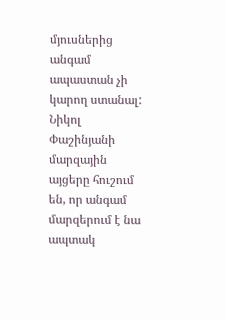մյուսներից անգամ ապաստան չի կարող ստանալ:
Նիկոլ Փաշինյանի մարզային այցերը հուշում են, որ անգամ մարզերում է նա ապտակ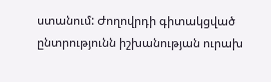ստանում: Ժողովրդի գիտակցված ընտրությունն իշխանության ուրախ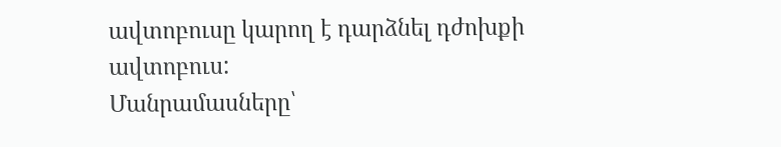ավտոբուսը կարող է դարձնել դժոխքի ավտոբուս:
Մանրամասները՝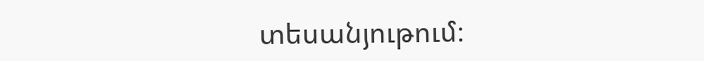տեսանյութում։